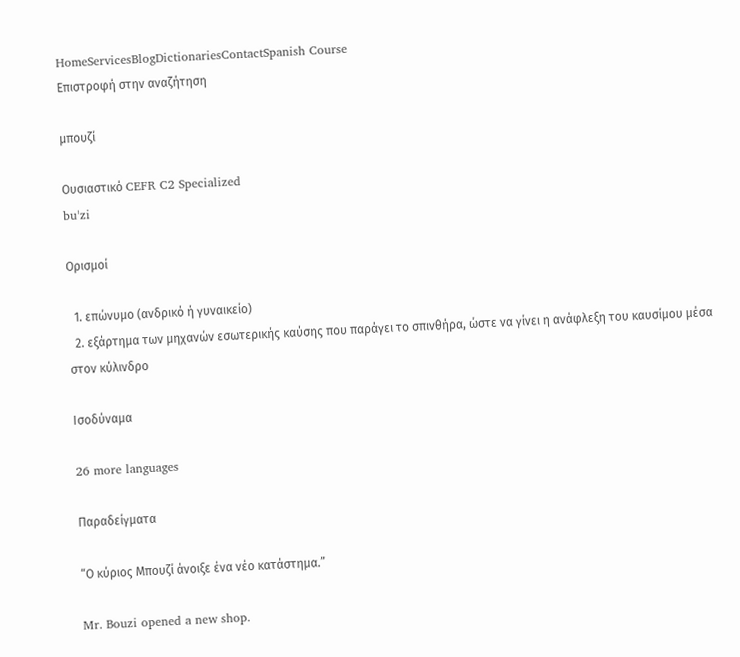HomeServicesBlogDictionariesContactSpanish Course
Επιστροφή στην αναζήτηση

μπουζί

Ουσιαστικό CEFR C2 Specialized
buˈzi

Ορισμοί

  1. επώνυμο (ανδρικό ή γυναικείο)
  2. εξάρτημα των μηχανών εσωτερικής καύσης που παράγει το σπινθήρα, ώστε να γίνει η ανάφλεξη του καυσίμου μέσα στον κύλινδρο

Ισοδύναμα

26 more languages

Παραδείγματα

“Ο κύριος Μπουζί άνοιξε ένα νέο κατάστημα.”

Mr. Bouzi opened a new shop.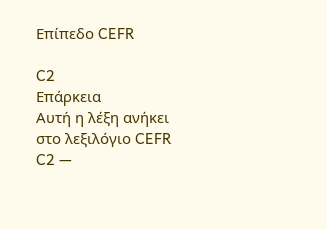Επίπεδο CEFR

C2
Επάρκεια
Αυτή η λέξη ανήκει στο λεξιλόγιο CEFR C2 —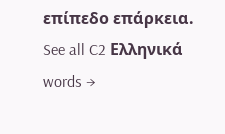επίπεδο επάρκεια.
See all C2 Ελληνικά words →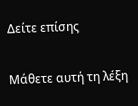Δείτε επίσης

Μάθετε αυτή τη λέξη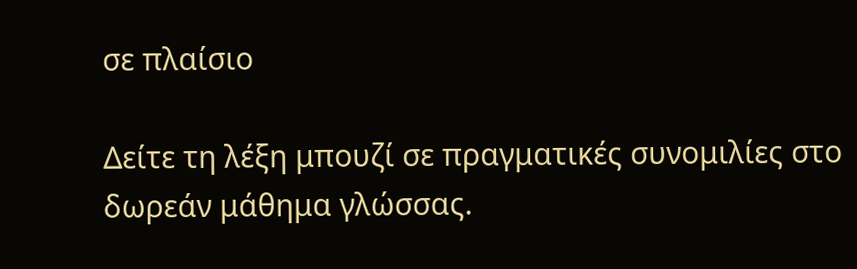σε πλαίσιο

Δείτε τη λέξη μπουζί σε πραγματικές συνομιλίες στο δωρεάν μάθημα γλώσσας.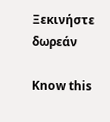Ξεκινήστε δωρεάν

Know this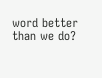word better than we do?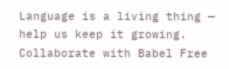Language is a living thing — help us keep it growing. Collaborate with Babel Free